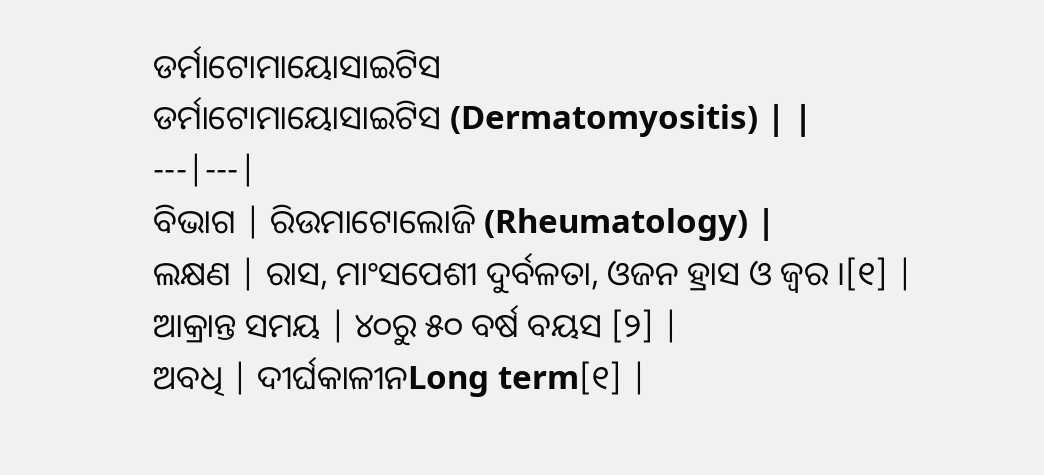ଡର୍ମାଟୋମାୟୋସାଇଟିସ
ଡର୍ମାଟୋମାୟୋସାଇଟିସ (Dermatomyositis) | |
---|---|
ବିଭାଗ | ରିଉମାଟୋଲୋଜି (Rheumatology) |
ଲକ୍ଷଣ | ରାସ, ମାଂସପେଶୀ ଦୁର୍ବଳତା, ଓଜନ ହ୍ରାସ ଓ ଜ୍ୱର ।[୧] |
ଆକ୍ରାନ୍ତ ସମୟ | ୪୦ରୁ ୫୦ ବର୍ଷ ବୟସ [୨] |
ଅବଧି | ଦୀର୍ଘକାଳୀନLong term[୧] |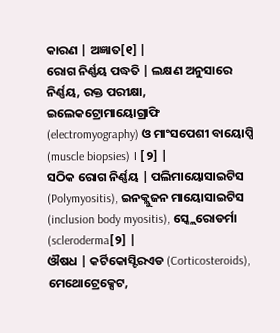କାରଣ | ଅଜ୍ଞାତ[୧] |
ରୋଗ ନିର୍ଣ୍ଣୟ ପଦ୍ଧତି | ଲକ୍ଷଣ ଅନୁସାରେ ନିର୍ଣ୍ଣୟ, ରକ୍ତ ପରୀକ୍ଷା, ଇଲେକଟ୍ରୋମାୟୋଗ୍ରାଫି (electromyography) ଓ ମାଂସପେଶୀ ବାୟୋପ୍ସି (muscle biopsies) । [୨] |
ସଠିକ ରୋଗ ନିର୍ଣ୍ଣୟ | ପଲିମାୟୋସାଇଟିସ (Polymyositis), ଇନକ୍ଲୁଜନ ମାୟୋସାଇଟିସ (inclusion body myositis), ସ୍କ୍ଲେରୋଡର୍ମା (scleroderma[୨] |
ଔଷଧ | କର୍ଟିକୋସ୍ଟିରଏଡ (Corticosteroids), ମେଥୋଟ୍ରେକ୍ସେଟ,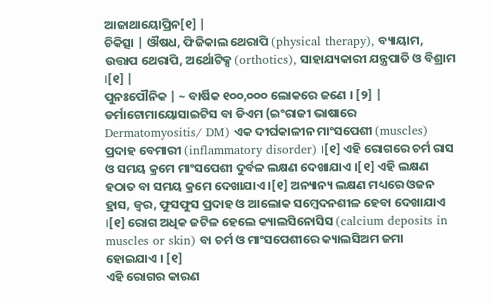ଆଜାଥାୟୋପ୍ରିନ[୧] |
ଚିକିତ୍ସା | ଔଷଧ, ଫିଜିକାଲ ଥେରାପି (physical therapy), ବ୍ୟାୟାମ, ଉତ୍ତାପ ଥେରାପି, ଅର୍ଥୋଟିକ୍ସ (orthotics), ସାହାଯ୍ୟକାରୀ ଯନ୍ତ୍ରପାତି ଓ ବିଶ୍ରାମ ।[୧] |
ପୁନଃପୌନିକ | ~ ବାର୍ଷିକ ୧୦୦,୦୦୦ ଲୋକରେ ଜଣେ । [୨] |
ଡର୍ମାଟୋମାୟୋସାଇଟିସ ବା ଡିଏମ (ଇଂରାଜୀ ଭାଷାରେ Dermatomyositis/ DM) ଏକ ଦୀର୍ଘକାଳୀନ ମାଂସପେଶୀ (muscles) ପ୍ରଦାହ ବେମାରୀ (inflammatory disorder) ।[୧] ଏହି ରୋଗରେ ଚର୍ମ ରାସ ଓ ସମୟ କ୍ରମେ ମାଂସପେଶୀ ଦୁର୍ବଳ ଲକ୍ଷଣ ଦେଖାଯାଏ ।[୧] ଏହି ଲକ୍ଷଣ ହଠାତ ବା ସମୟ କ୍ରମେ ଦେଖାଯାଏ ।[୧] ଅନ୍ୟାନ୍ୟ ଲକ୍ଷଣ ମଧ୍ୟରେ ଓଜନ ହ୍ରାସ, ଜ୍ୱର, ଫୁସଫୁସ ପ୍ରଦାହ ଓ ଆଲୋକ ସମ୍ବେଦନଶୀଳ ହେବା ଦେଖାଯାଏ ।[୧] ରୋଗ ଅଧିକ ଜଟିଳ ହେଲେ କ୍ୟାଲସିନୋସିସ (calcium deposits in muscles or skin) ବା ଚର୍ମ ଓ ମାଂସପେଶୀରେ କ୍ୟାଲସିଅମ ଜମା ହୋଇଯାଏ । [୧]
ଏହି ରୋଗର କାରଣ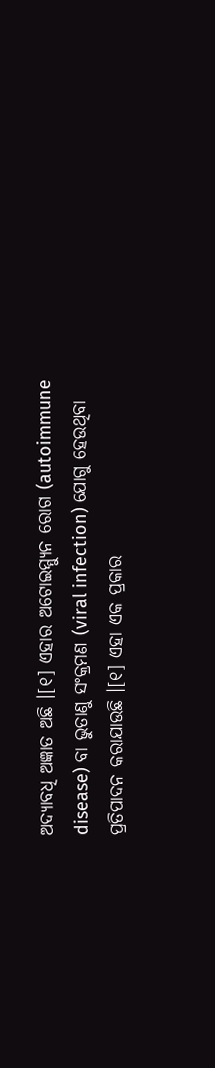ଅଦ୍ୟାବଧି ଅଜ୍ଞାତ ଅଛି ।[୧] ଏହାର ଅଟୋଇମ୍ମ୍ୟୁନ ରୋଗ (autoimmune disease) ବା ଭୁତାଣୁ ସଂକ୍ରମଣ (viral infection) ଯୋଗୁ ହେଉଥିବା ପ୍ରତିପାଦନ କରାଯାଉଛି ।[୧] ଏହା ଏକ ପ୍ରକାର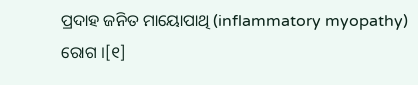ପ୍ରଦାହ ଜନିତ ମାୟୋପାଥି (inflammatory myopathy) ରୋଗ ।[୧]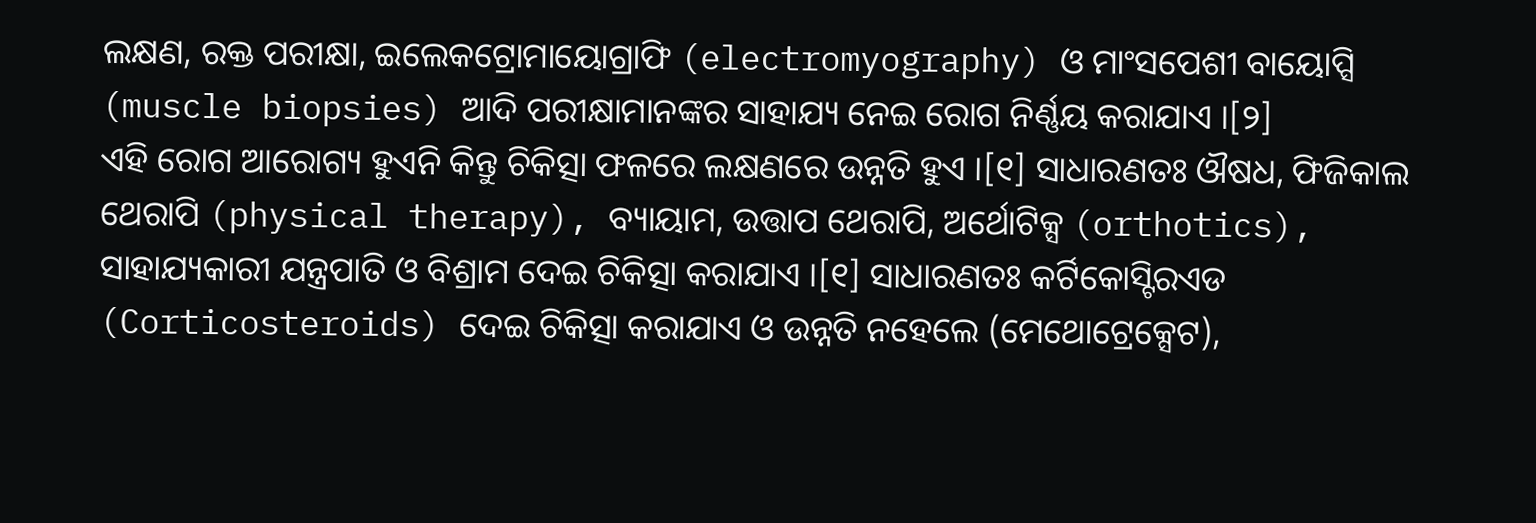ଲକ୍ଷଣ, ରକ୍ତ ପରୀକ୍ଷା, ଇଲେକଟ୍ରୋମାୟୋଗ୍ରାଫି (electromyography) ଓ ମାଂସପେଶୀ ବାୟୋପ୍ସି (muscle biopsies) ଆଦି ପରୀକ୍ଷାମାନଙ୍କର ସାହାଯ୍ୟ ନେଇ ରୋଗ ନିର୍ଣ୍ଣୟ କରାଯାଏ ।[୨]
ଏହି ରୋଗ ଆରୋଗ୍ୟ ହୁଏନି କିନ୍ତୁ ଚିକିତ୍ସା ଫଳରେ ଲକ୍ଷଣରେ ଉନ୍ନତି ହୁଏ ।[୧] ସାଧାରଣତଃ ଔଷଧ, ଫିଜିକାଲ ଥେରାପି (physical therapy), ବ୍ୟାୟାମ, ଉତ୍ତାପ ଥେରାପି, ଅର୍ଥୋଟିକ୍ସ (orthotics), ସାହାଯ୍ୟକାରୀ ଯନ୍ତ୍ରପାତି ଓ ବିଶ୍ରାମ ଦେଇ ଚିକିତ୍ସା କରାଯାଏ ।[୧] ସାଧାରଣତଃ କର୍ଟିକୋସ୍ଟିରଏଡ (Corticosteroids) ଦେଇ ଚିକିତ୍ସା କରାଯାଏ ଓ ଉନ୍ନତି ନହେଲେ (ମେଥୋଟ୍ରେକ୍ସେଟ),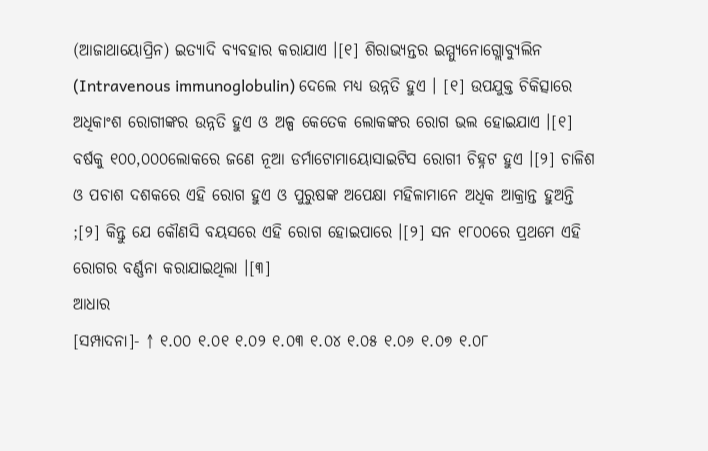(ଆଜାଥାୟୋପ୍ରିନ) ଇତ୍ୟାଦି ବ୍ୟବହାର କରାଯାଏ ।[୧] ଶିରାଭ୍ୟନ୍ତର ଇମ୍ମ୍ୟୁନୋଗ୍ଲୋବ୍ୟୁଲିନ (Intravenous immunoglobulin) ଦେଲେ ମଧ୍ୟ ଉନ୍ନତି ହୁଏ । [୧] ଉପଯୁକ୍ତ ଚିକିତ୍ସାରେ ଅଧିକାଂଶ ରୋଗୀଙ୍କର ଉନ୍ନତି ହୁଏ ଓ ଅଳ୍ପ କେତେକ ଲୋକଙ୍କର ରୋଗ ଭଲ ହୋଇଯାଏ ।[୧]
ବର୍ଷକୁ ୧୦୦,୦୦୦ଲୋକରେ ଜଣେ ନୂଆ ଡର୍ମାଟୋମାୟୋସାଇଟିସ ରୋଗୀ ଚିହ୍ନଟ ହୁଏ ।[୨] ଚାଳିଶ ଓ ପଚାଶ ଦଶକରେ ଏହି ରୋଗ ହୁଏ ଓ ପୁରୁଷଙ୍କ ଅପେକ୍ଷା ମହିଳାମାନେ ଅଧିକ ଆକ୍ରାନ୍ତ ହୁଅନ୍ତି ;[୨] କିନ୍ତୁ ଯେ କୌଣସି ବୟସରେ ଏହି ରୋଗ ହୋଇପାରେ ।[୨] ସନ ୧୮୦୦ରେ ପ୍ରଥମେ ଏହି ରୋଗର ବର୍ଣ୍ଣନା କରାଯାଇଥିଲା ।[୩]
ଆଧାର
[ସମ୍ପାଦନା]- ↑ ୧.୦୦ ୧.୦୧ ୧.୦୨ ୧.୦୩ ୧.୦୪ ୧.୦୫ ୧.୦୬ ୧.୦୭ ୧.୦୮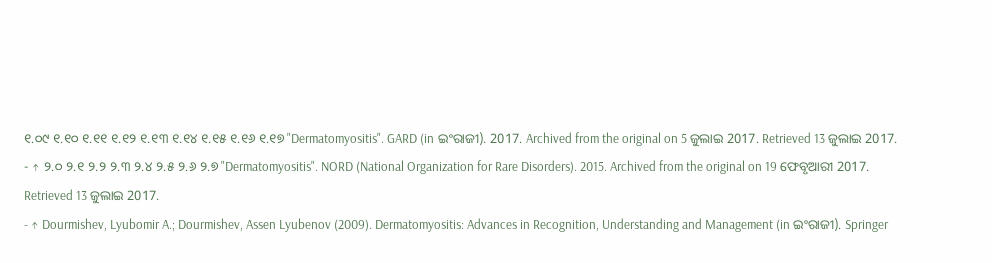୧.୦୯ ୧.୧୦ ୧.୧୧ ୧.୧୨ ୧.୧୩ ୧.୧୪ ୧.୧୫ ୧.୧୬ ୧.୧୭ "Dermatomyositis". GARD (in ଇଂରାଜୀ). 2017. Archived from the original on 5 ଜୁଲାଇ 2017. Retrieved 13 ଜୁଲାଇ 2017.
- ↑ ୨.୦ ୨.୧ ୨.୨ ୨.୩ ୨.୪ ୨.୫ ୨.୬ ୨.୭ "Dermatomyositis". NORD (National Organization for Rare Disorders). 2015. Archived from the original on 19 ଫେବୃଆରୀ 2017. Retrieved 13 ଜୁଲାଇ 2017.
- ↑ Dourmishev, Lyubomir A.; Dourmishev, Assen Lyubenov (2009). Dermatomyositis: Advances in Recognition, Understanding and Management (in ଇଂରାଜୀ). Springer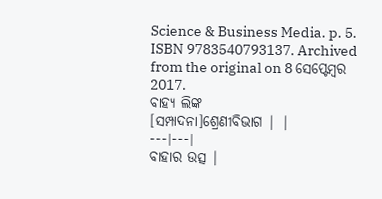Science & Business Media. p. 5. ISBN 9783540793137. Archived from the original on 8 ସେପ୍ଟେମ୍ବର 2017.
ବାହ୍ୟ ଲିଙ୍କ
[ସମ୍ପାଦନା]ଶ୍ରେଣୀବିଭାଗ | |
---|---|
ବାହାର ଉତ୍ସ |